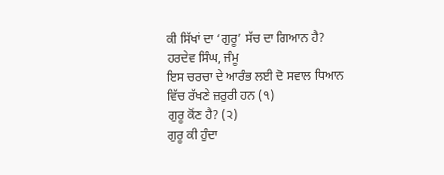ਕੀ ਸਿੱਖਾਂ ਦਾ ‘ਗੁਰੂ’ ਸੱਚ ਦਾ ਗਿਆਨ ਹੈ?
ਹਰਦੇਵ ਸਿੰਘ, ਜੰਮੂ
ਇਸ ਚਰਚਾ ਦੇ ਆਰੰਭ ਲਈ ਦੋ ਸਵਾਲ ਧਿਆਨ ਵਿੱਚ ਰੱਖਣੇ ਜ਼ਰੁਰੀ ਹਨ (੧)
ਗੁਰੂ ਕੋਂਣ ਹੈ? (੨)
ਗੁਰੂ ਕੀ ਹੁੰਦਾ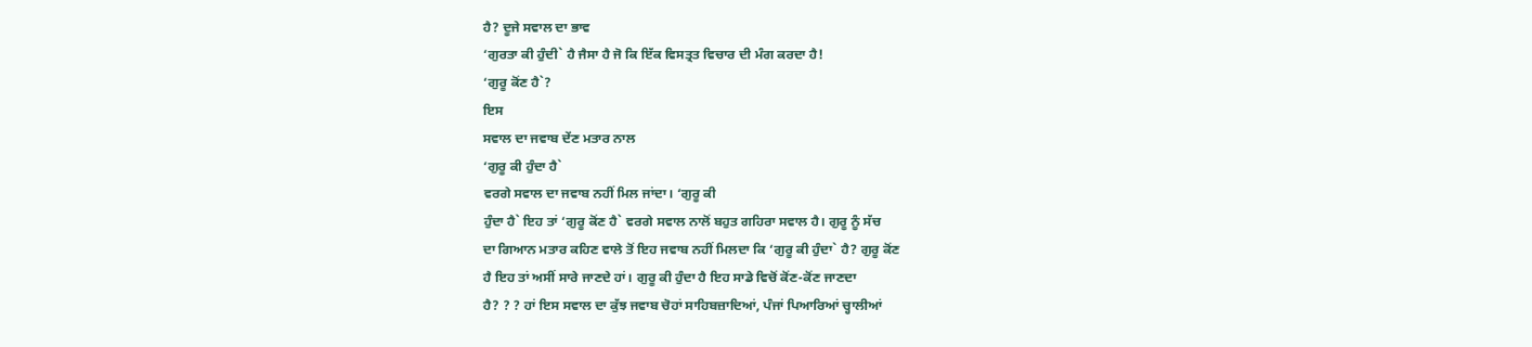ਹੈ? ਦੂਜੇ ਸਵਾਲ ਦਾ ਭਾਵ
‘ਗੁਰਤਾ ਕੀ ਹੁੰਦੀ` ਹੈ ਜੈਸਾ ਹੈ ਜੋ ਕਿ ਇੱਕ ਵਿਸਤ੍ਰਤ ਵਿਚਾਰ ਦੀ ਮੰਗ ਕਰਦਾ ਹੈ!
‘ਗੁਰੂ ਕੋਂਣ ਹੈ`?
ਇਸ
ਸਵਾਲ ਦਾ ਜਵਾਬ ਦੇਂਣ ਮਤਾਰ ਨਾਲ
‘ਗੁਰੂ ਕੀ ਹੁੰਦਾ ਹੈ`
ਵਰਗੇ ਸਵਾਲ ਦਾ ਜਵਾਬ ਨਹੀਂ ਮਿਲ ਜਾਂਦਾ। ‘ਗੁਰੂ ਕੀ
ਹੁੰਦਾ ਹੈ` ਇਹ ਤਾਂ ‘ਗੁਰੂ ਕੋਂਣ ਹੈ` ਵਰਗੇ ਸਵਾਲ ਨਾਲੋਂ ਬਹੁਤ ਗਹਿਰਾ ਸਵਾਲ ਹੈ। ਗੁਰੂ ਨੂੰ ਸੱਚ
ਦਾ ਗਿਆਨ ਮਤਾਰ ਕਹਿਣ ਵਾਲੇ ਤੋਂ ਇਹ ਜਵਾਬ ਨਹੀਂ ਮਿਲਦਾ ਕਿ ‘ਗੁਰੂ ਕੀ ਹੁੰਦਾ` ਹੈ? ਗੁਰੂ ਕੋਂਣ
ਹੈ ਇਹ ਤਾਂ ਅਸੀਂ ਸਾਰੇ ਜਾਣਦੇ ਹਾਂ। ਗੁਰੂ ਕੀ ਹੁੰਦਾ ਹੈ ਇਹ ਸਾਡੇ ਵਿਚੋਂ ਕੋਂਣ-ਕੋਂਣ ਜਾਣਦਾ
ਹੈ? ? ? ਹਾਂ ਇਸ ਸਵਾਲ ਦਾ ਕੁੱਝ ਜਵਾਬ ਚੋਹਾਂ ਸਾਹਿਬਜ਼ਾਦਿਆਂ, ਪੰਜਾਂ ਪਿਆਰਿਆਂ ਚ੍ਹਾਲੀਆਂ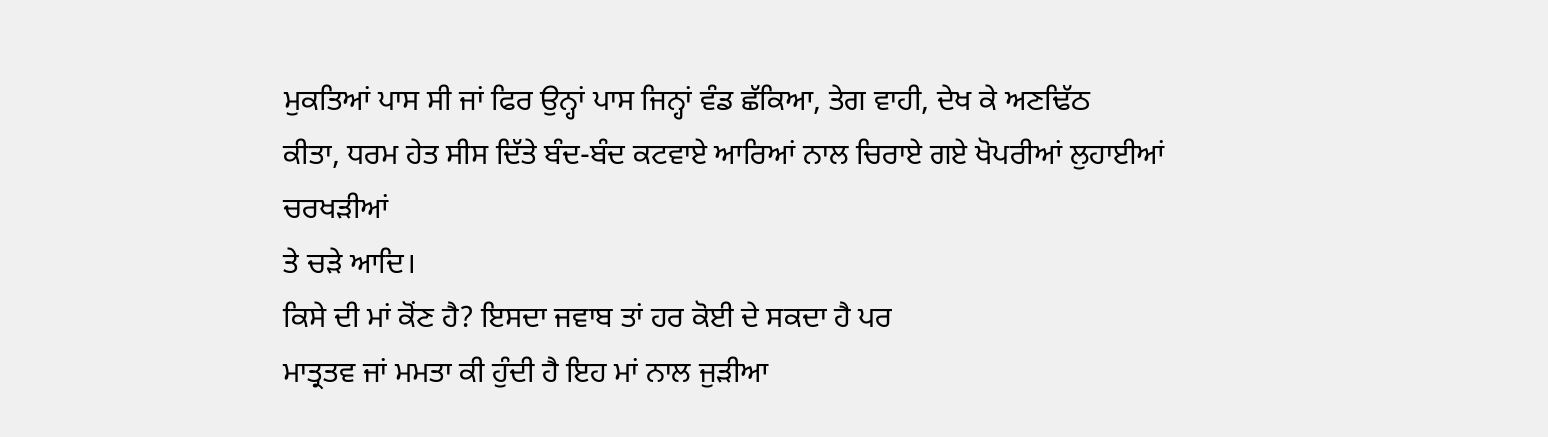ਮੁਕਤਿਆਂ ਪਾਸ ਸੀ ਜਾਂ ਫਿਰ ਉਨ੍ਹਾਂ ਪਾਸ ਜਿਨ੍ਹਾਂ ਵੰਡ ਛੱਕਿਆ, ਤੇਗ ਵਾਹੀ, ਦੇਖ ਕੇ ਅਣਢਿੱਠ
ਕੀਤਾ, ਧਰਮ ਹੇਤ ਸੀਸ ਦਿੱਤੇ ਬੰਦ-ਬੰਦ ਕਟਵਾਏ ਆਰਿਆਂ ਨਾਲ ਚਿਰਾਏ ਗਏ ਖੋਪਰੀਆਂ ਲੁਹਾਈਆਂ ਚਰਖੜੀਆਂ
ਤੇ ਚੜੇ ਆਦਿ।
ਕਿਸੇ ਦੀ ਮਾਂ ਕੋਂਣ ਹੈ? ਇਸਦਾ ਜਵਾਬ ਤਾਂ ਹਰ ਕੋਈ ਦੇ ਸਕਦਾ ਹੈ ਪਰ
ਮਾਤ੍ਰਤਵ ਜਾਂ ਮਮਤਾ ਕੀ ਹੁੰਦੀ ਹੈ ਇਹ ਮਾਂ ਨਾਲ ਜੁੜੀਆ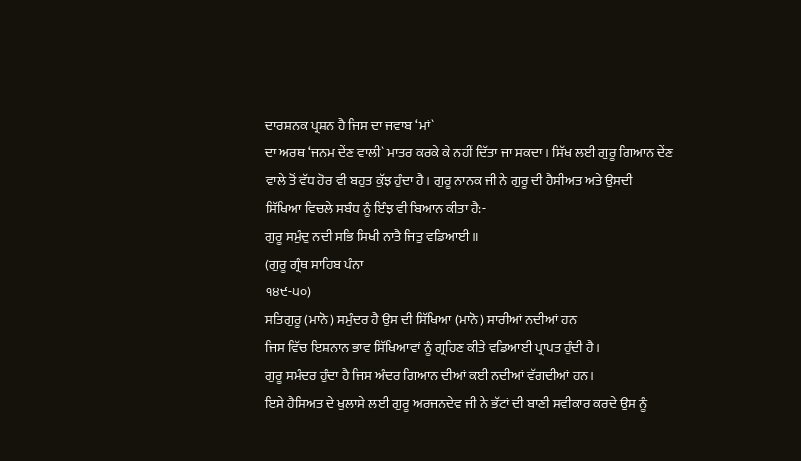ਦਾਰਸ਼ਨਕ ਪ੍ਰਸ਼ਨ ਹੈ ਜਿਸ ਦਾ ਜਵਾਬ ‘ਮਾਂ`
ਦਾ ਅਰਥ ‘ਜਨਮ ਦੇਂਣ ਵਾਲੀ` ਮਾਤਰ ਕਰਕੇ ਕੇ ਨਹੀਂ ਦਿੱਤਾ ਜਾ ਸਕਦਾ। ਸਿੱਖ ਲਈ ਗੁਰੂ ਗਿਆਨ ਦੇਂਣ
ਵਾਲੇ ਤੋਂ ਵੱਧ ਹੋਰ ਵੀ ਬਹੁਤ ਕੁੱਝ ਹੁੰਦਾ ਹੈ। ਗੁਰੂ ਨਾਨਕ ਜੀ ਨੇ ਗੁਰੂ ਦੀ ਹੈਸੀਅਤ ਅਤੇ ਉਸਦੀ
ਸਿੱਖਿਆ ਵਿਚਲੇ ਸਬੰਧ ਨੂੰ ਇੰਝ ਵੀ ਬਿਆਨ ਕੀਤਾ ਹੈ:-
ਗੁਰੂ ਸਮੁੰਦੁ ਨਦੀ ਸਭਿ ਸਿਖੀ ਨਾਤੈ ਜਿਤੁ ਵਡਿਆਈ ॥
(ਗੁਰੂ ਗ੍ਰੰਥ ਸਾਹਿਬ ਪੰਨਾ
੧੪੯-੫੦)
ਸਤਿਗੁਰੂ (ਮਾਨੋ) ਸਮੁੰਦਰ ਹੈ ਉਸ ਦੀ ਸਿੱਖਿਆ (ਮਾਨੋ) ਸਾਰੀਆਂ ਨਦੀਆਂ ਹਨ
ਜਿਸ ਵਿੱਚ ਇਸ਼ਨਾਨ ਭਾਵ ਸਿੱਖਿਆਵਾਂ ਨੂੰ ਗ੍ਰਹਿਣ ਕੀਤੇ ਵਡਿਆਈ ਪ੍ਰਾਪਤ ਹੁੰਦੀ ਹੈ।
ਗੁਰੂ ਸਮੰਦਰ ਹੁੰਦਾ ਹੈ ਜਿਸ ਅੰਦਰ ਗਿਆਨ ਦੀਆਂ ਕਈ ਨਦੀਆਂ ਵੱਗਦੀਆਂ ਹਨ।
ਇਸੇ ਹੈਸਿਅਤ ਦੇ ਖੁਲਾਸੇ ਲਈ ਗੁਰੂ ਅਰਜਨਦੇਵ ਜੀ ਨੇ ਭੱਟਾਂ ਦੀ ਬਾਣੀ ਸਵੀਕਾਰ ਕਰਦੇ ਉਸ ਨੂੰ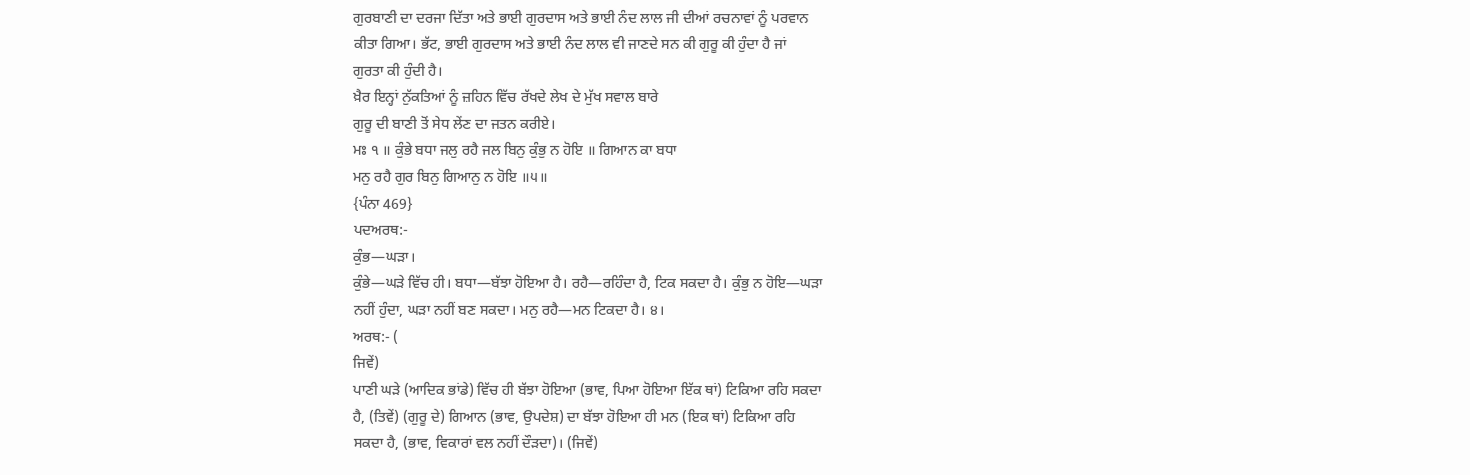ਗੁਰਬਾਣੀ ਦਾ ਦਰਜਾ ਦਿੱਤਾ ਅਤੇ ਭਾਈ ਗੁਰਦਾਸ ਅਤੇ ਭਾਈ ਨੰਦ ਲਾਲ ਜੀ ਦੀਆਂ ਰਚਨਾਵਾਂ ਨੂੰ ਪਰਵਾਨ
ਕੀਤਾ ਗਿਆ। ਭੱਟ, ਭਾਈ ਗੁਰਦਾਸ ਅਤੇ ਭਾਈ ਨੰਦ ਲਾਲ ਵੀ ਜਾਣਦੇ ਸਨ ਕੀ ਗੁਰੂ ਕੀ ਹੁੰਦਾ ਹੈ ਜਾਂ
ਗੁਰਤਾ ਕੀ ਹੁੰਦੀ ਹੈ।
ਖ਼ੈਰ ਇਨ੍ਹਾਂ ਨੁੱਕਤਿਆਂ ਨੂੰ ਜ਼ਹਿਨ ਵਿੱਚ ਰੱਖਦੇ ਲੇਖ ਦੇ ਮੁੱਖ ਸਵਾਲ ਬਾਰੇ
ਗੁਰੂ ਦੀ ਬਾਣੀ ਤੋਂ ਸੇਧ ਲੇਂਣ ਦਾ ਜਤਨ ਕਰੀਏ।
ਮਃ ੧ ॥ ਕੁੰਭੇ ਬਧਾ ਜਲੁ ਰਹੈ ਜਲ ਬਿਨੁ ਕੁੰਭੁ ਨ ਹੋਇ ॥ ਗਿਆਨ ਕਾ ਬਧਾ
ਮਨੁ ਰਹੈ ਗੁਰ ਬਿਨੁ ਗਿਆਨੁ ਨ ਹੋਇ ॥੫॥
{ਪੰਨਾ 469}
ਪਦਅਰਥ:-
ਕੁੰਭ—ਘੜਾ।
ਕੁੰਭੇ—ਘੜੇ ਵਿੱਚ ਹੀ। ਬਧਾ—ਬੱਝਾ ਹੋਇਆ ਹੈ। ਰਹੈ—ਰਹਿੰਦਾ ਹੈ, ਟਿਕ ਸਕਦਾ ਹੈ। ਕੁੰਭੁ ਨ ਹੋਇ—ਘੜਾ
ਨਹੀਂ ਹੁੰਦਾ, ਘੜਾ ਨਹੀਂ ਬਣ ਸਕਦਾ। ਮਨੁ ਰਹੈ—ਮਨ ਟਿਕਦਾ ਹੈ। ੪।
ਅਰਥ:- (
ਜਿਵੇਂ)
ਪਾਣੀ ਘੜੇ (ਆਦਿਕ ਭਾਂਡੇ) ਵਿੱਚ ਹੀ ਬੱਝਾ ਹੋਇਆ (ਭਾਵ, ਪਿਆ ਹੋਇਆ ਇੱਕ ਥਾਂ) ਟਿਕਿਆ ਰਹਿ ਸਕਦਾ
ਹੈ, (ਤਿਵੇਂ) (ਗੁਰੂ ਦੇ) ਗਿਆਨ (ਭਾਵ, ਉਪਦੇਸ਼) ਦਾ ਬੱਝਾ ਹੋਇਆ ਹੀ ਮਨ (ਇਕ ਥਾਂ) ਟਿਕਿਆ ਰਹਿ
ਸਕਦਾ ਹੈ, (ਭਾਵ, ਵਿਕਾਰਾਂ ਵਲ ਨਹੀਂ ਦੌੜਦਾ)। (ਜਿਵੇਂ)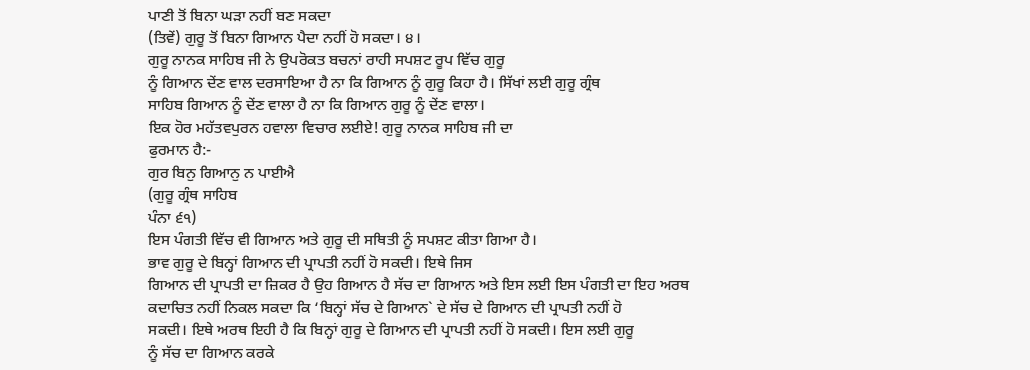ਪਾਣੀ ਤੋਂ ਬਿਨਾ ਘੜਾ ਨਹੀਂ ਬਣ ਸਕਦਾ
(ਤਿਵੇਂ) ਗੁਰੂ ਤੋਂ ਬਿਨਾ ਗਿਆਨ ਪੈਦਾ ਨਹੀਂ ਹੋ ਸਕਦਾ। ੪।
ਗੁਰੂ ਨਾਨਕ ਸਾਹਿਬ ਜੀ ਨੇ ਉਪਰੋਕਤ ਬਚਨਾਂ ਰਾਹੀ ਸਪਸ਼ਟ ਰੂਪ ਵਿੱਚ ਗੁਰੂ
ਨੂੰ ਗਿਆਨ ਦੇਂਣ ਵਾਲ ਦਰਸਾਇਆ ਹੈ ਨਾ ਕਿ ਗਿਆਨ ਨੂੰ ਗੁਰੂ ਕਿਹਾ ਹੈ। ਸਿੱਖਾਂ ਲਈ ਗੁਰੂ ਗ੍ਰੰਥ
ਸਾਹਿਬ ਗਿਆਨ ਨੂੰ ਦੇਂਣ ਵਾਲਾ ਹੈ ਨਾ ਕਿ ਗਿਆਨ ਗੁਰੂ ਨੂੰ ਦੇਂਣ ਵਾਲਾ।
ਇਕ ਹੋਰ ਮਹੱਤਵਪੁਰਨ ਹਵਾਲਾ ਵਿਚਾਰ ਲਈਏ! ਗੁਰੂ ਨਾਨਕ ਸਾਹਿਬ ਜੀ ਦਾ
ਫੁਰਮਾਨ ਹੈ:-
ਗੁਰ ਬਿਨੁ ਗਿਆਨੁ ਨ ਪਾਈਐ
(ਗੁਰੂ ਗ੍ਰੰਥ ਸਾਹਿਬ
ਪੰਨਾ ੬੧)
ਇਸ ਪੰਗਤੀ ਵਿੱਚ ਵੀ ਗਿਆਨ ਅਤੇ ਗੁਰੂ ਦੀ ਸਥਿਤੀ ਨੂੰ ਸਪਸ਼ਟ ਕੀਤਾ ਗਿਆ ਹੈ।
ਭਾਵ ਗੁਰੂ ਦੇ ਬਿਨ੍ਹਾਂ ਗਿਆਨ ਦੀ ਪ੍ਰਾਪਤੀ ਨਹੀਂ ਹੋ ਸਕਦੀ। ਇਥੇ ਜਿਸ
ਗਿਆਨ ਦੀ ਪ੍ਰਾਪਤੀ ਦਾ ਜ਼ਿਕਰ ਹੈ ਉਹ ਗਿਆਨ ਹੈ ਸੱਚ ਦਾ ਗਿਆਨ ਅਤੇ ਇਸ ਲਈ ਇਸ ਪੰਗਤੀ ਦਾ ਇਹ ਅਰਥ
ਕਦਾਚਿਤ ਨਹੀਂ ਨਿਕਲ ਸਕਦਾ ਕਿ ‘ਬਿਨ੍ਹਾਂ ਸੱਚ ਦੇ ਗਿਆਨ` ਦੇ ਸੱਚ ਦੇ ਗਿਆਨ ਦੀ ਪ੍ਰਾਪਤੀ ਨਹੀਂ ਹੋ
ਸਕਦੀ। ਇਥੇ ਅਰਥ ਇਹੀ ਹੈ ਕਿ ਬਿਨ੍ਹਾਂ ਗੁਰੂ ਦੇ ਗਿਆਨ ਦੀ ਪ੍ਰਾਪਤੀ ਨਹੀਂ ਹੋ ਸਕਦੀ। ਇਸ ਲਈ ਗੁਰੂ
ਨੂੰ ਸੱਚ ਦਾ ਗਿਆਨ ਕਰਕੇ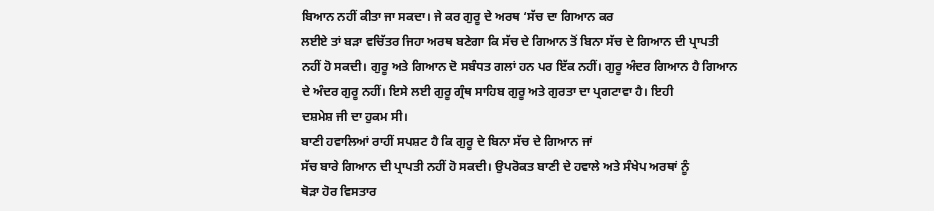ਬਿਆਨ ਨਹੀਂ ਕੀਤਾ ਜਾ ਸਕਦਾ। ਜੇ ਕਰ ਗੁਰੂ ਦੇ ਅਰਥ ‘ਸੱਚ ਦਾ ਗਿਆਨ ਕਰ
ਲਈਏ ਤਾਂ ਬੜਾ ਵਚਿੱਤਰ ਜਿਹਾ ਅਰਥ ਬਣੇਗਾ ਕਿ ਸੱਚ ਦੇ ਗਿਆਨ ਤੋਂ ਬਿਨਾ ਸੱਚ ਦੇ ਗਿਆਨ ਦੀ ਪ੍ਰਾਪਤੀ
ਨਹੀਂ ਹੋ ਸਕਦੀ। ਗੁਰੂ ਅਤੇ ਗਿਆਨ ਦੋ ਸਬੰਧਤ ਗਲਾਂ ਹਨ ਪਰ ਇੱਕ ਨਹੀਂ। ਗੁਰੂ ਅੰਦਰ ਗਿਆਨ ਹੈ ਗਿਆਨ
ਦੇ ਅੰਦਰ ਗੁਰੂ ਨਹੀਂ। ਇਸੇ ਲਈ ਗੁਰੂ ਗ੍ਰੰਥ ਸਾਹਿਬ ਗੁਰੂ ਅਤੇ ਗੁਰਤਾ ਦਾ ਪ੍ਰਗਟਾਵਾ ਹੈ। ਇਹੀ
ਦਸ਼ਮੇਸ਼ ਜੀ ਦਾ ਹੁਕਮ ਸੀ।
ਬਾਣੀ ਹਵਾਲਿਆਂ ਰਾਹੀਂ ਸਪਸ਼ਟ ਹੈ ਕਿ ਗੁਰੂ ਦੇ ਬਿਨਾ ਸੱਚ ਦੇ ਗਿਆਨ ਜਾਂ
ਸੱਚ ਬਾਰੇ ਗਿਆਨ ਦੀ ਪ੍ਰਾਪਤੀ ਨਹੀਂ ਹੋ ਸਕਦੀ। ਉਪਰੋਕਤ ਬਾਣੀ ਦੇ ਹਵਾਲੇ ਅਤੇ ਸੰਖੇਪ ਅਰਥਾਂ ਨੂੰ
ਥੋੜਾ ਹੋਰ ਵਿਸਤਾਰ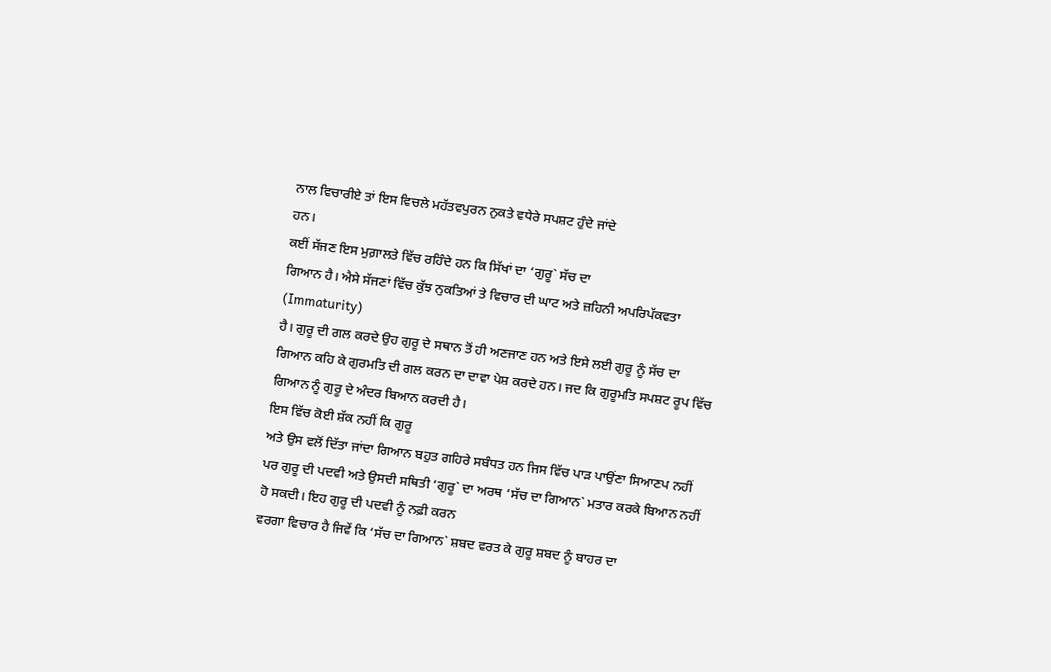ਨਾਲ ਵਿਚਾਰੀਏ ਤਾਂ ਇਸ ਵਿਚਲੇ ਮਹੱਤਵਪੁਰਨ ਨੁਕਤੇ ਵਧੇਰੇ ਸਪਸ਼ਟ ਹੁੰਦੇ ਜਾਂਦੇ
ਹਨ।
ਕਈਂ ਸੱਜਣ ਇਸ ਮੁਗ਼ਾਲਤੇ ਵਿੱਚ ਰਹਿੰਦੇ ਹਨ ਕਿ ਸਿੱਖਾਂ ਦਾ ‘ਗੁਰੂ` ਸੱਚ ਦਾ
ਗਿਆਨ ਹੈ। ਐਸੇ ਸੱਜਣਾਂ ਵਿੱਚ ਕੁੱਝ ਨੁਕਤਿਆਂ ਤੇ ਵਿਚਾਰ ਦੀ ਘਾਟ ਅਤੇ ਜ਼ਹਿਨੀ ਅਪਰਿਪੱਕਵਤਾ
(Immaturity)
ਹੈ। ਗੁਰੂ ਦੀ ਗਲ ਕਰਦੇ ਉਹ ਗੁਰੂ ਦੇ ਸਥਾਨ ਤੋਂ ਹੀ ਅਣਜਾਣ ਹਨ ਅਤੇ ਇਸੇ ਲਈ ਗੁਰੂ ਨੂੰ ਸੱਚ ਦਾ
ਗਿਆਨ ਕਹਿ ਕੇ ਗੁਰਮਤਿ ਦੀ ਗਲ ਕਰਨ ਦਾ ਦਾਵਾ ਪੇਸ਼ ਕਰਦੇ ਹਨ। ਜਦ ਕਿ ਗੁਰੂਮਤਿ ਸਪਸ਼ਟ ਰੂਪ ਵਿੱਚ
ਗਿਆਨ ਨੂੰ ਗੁਰੂ ਦੇ ਅੰਦਰ ਬਿਆਨ ਕਰਦੀ ਹੈ।
ਇਸ ਵਿੱਚ ਕੋਈ ਸ਼ੱਕ ਨਹੀਂ ਕਿ ਗੁਰੂ
ਅਤੇ ਉਸ ਵਲੋਂ ਦਿੱਤਾ ਜਾਂਦਾ ਗਿਆਨ ਬਹੁਤ ਗਹਿਰੇ ਸਬੰਧਤ ਹਨ ਜਿਸ ਵਿੱਚ ਪਾੜ ਪਾਉਂਣਾ ਸਿਆਣਪ ਨਹੀਂ
ਪਰ ਗੁਰੂ ਦੀ ਪਦਵੀ ਅਤੇ ਉਸਦੀ ਸਥਿਤੀ ‘ਗੁਰੂ` ਦਾ ਅਰਥ ‘ਸੱਚ ਦਾ ਗਿਆਨ` ਮਤਾਰ ਕਰਕੇ ਬਿਆਨ ਨਹੀਂ
ਹੋ ਸਕਦੀ। ਇਹ ਗੁਰੂ ਦੀ ਪਦਵੀ ਨੂੰ ਨਫ਼ੀ ਕਰਨ
ਵਰਗਾ ਵਿਚਾਰ ਹੈ ਜਿਵੇਂ ਕਿ ‘ਸੱਚ ਦਾ ਗਿਆਨ` ਸ਼ਬਦ ਵਰਤ ਕੇ ਗੁਰੂ ਸ਼ਬਦ ਨੂੰ ਬਾਹਰ ਦਾ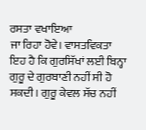ਰਸਤਾ ਵਖਾਇਆ
ਜਾ ਰਿਹਾ ਹੋਵੇ। ਵਾਸਤਵਿਕਤਾ ਇਹ ਹੈ ਕਿ ਗੁਰਸਿੱਖਾਂ ਲਈ ਬਿਨ੍ਹਾ ਗੁਰੂ ਦੇ ਗੁਰਬਾਣੀ ਨਹੀਂ ਸੀ ਹੋ
ਸਕਦੀ। ਗੁਰੂ ਕੇਵਲ ਸੱਚ ਨਹੀਂ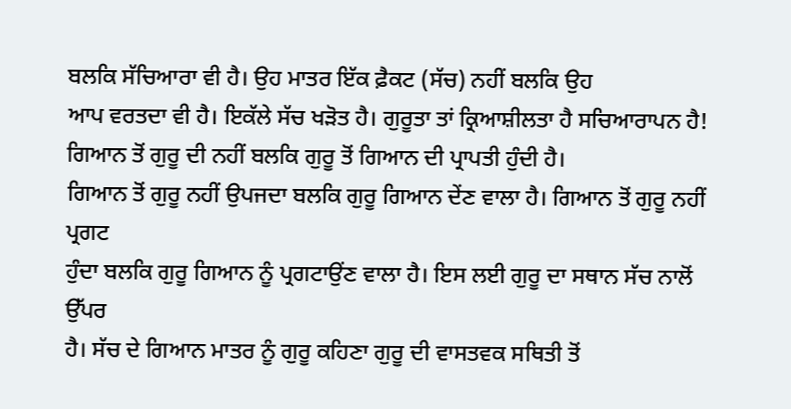ਬਲਕਿ ਸੱਚਿਆਰਾ ਵੀ ਹੈ। ਉਹ ਮਾਤਰ ਇੱਕ ਫ਼ੈਕਟ (ਸੱਚ) ਨਹੀਂ ਬਲਕਿ ਉਹ
ਆਪ ਵਰਤਦਾ ਵੀ ਹੈ। ਇਕੱਲੇ ਸੱਚ ਖੜੋਤ ਹੈ। ਗੁਰੂਤਾ ਤਾਂ ਕ੍ਰਿਆਸ਼ੀਲਤਾ ਹੈ ਸਚਿਆਰਾਪਨ ਹੈ!
ਗਿਆਨ ਤੋਂ ਗੁਰੂ ਦੀ ਨਹੀਂ ਬਲਕਿ ਗੁਰੂ ਤੋਂ ਗਿਆਨ ਦੀ ਪ੍ਰਾਪਤੀ ਹੁੰਦੀ ਹੈ।
ਗਿਆਨ ਤੋਂ ਗੁਰੂ ਨਹੀਂ ਉਪਜਦਾ ਬਲਕਿ ਗੁਰੂ ਗਿਆਨ ਦੇਂਣ ਵਾਲਾ ਹੈ। ਗਿਆਨ ਤੋਂ ਗੁਰੂ ਨਹੀਂ ਪ੍ਰਗਟ
ਹੁੰਦਾ ਬਲਕਿ ਗੁਰੂ ਗਿਆਨ ਨੂੰ ਪ੍ਰਗਟਾਉਂਣ ਵਾਲਾ ਹੈ। ਇਸ ਲਈ ਗੁਰੂ ਦਾ ਸਥਾਨ ਸੱਚ ਨਾਲੋਂ ਉੱਪਰ
ਹੈ। ਸੱਚ ਦੇ ਗਿਆਨ ਮਾਤਰ ਨੂੰ ਗੁਰੂ ਕਹਿਣਾ ਗੁਰੂ ਦੀ ਵਾਸਤਵਕ ਸਥਿਤੀ ਤੋਂ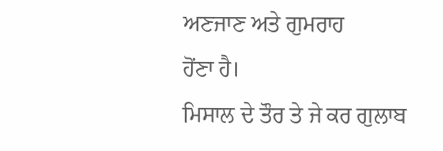ਅਣਜਾਣ ਅਤੇ ਗੁਮਰਾਹ
ਹੋਂਣਾ ਹੈ।
ਮਿਸਾਲ ਦੇ ਤੌਰ ਤੇ ਜੇ ਕਰ ਗੁਲਾਬ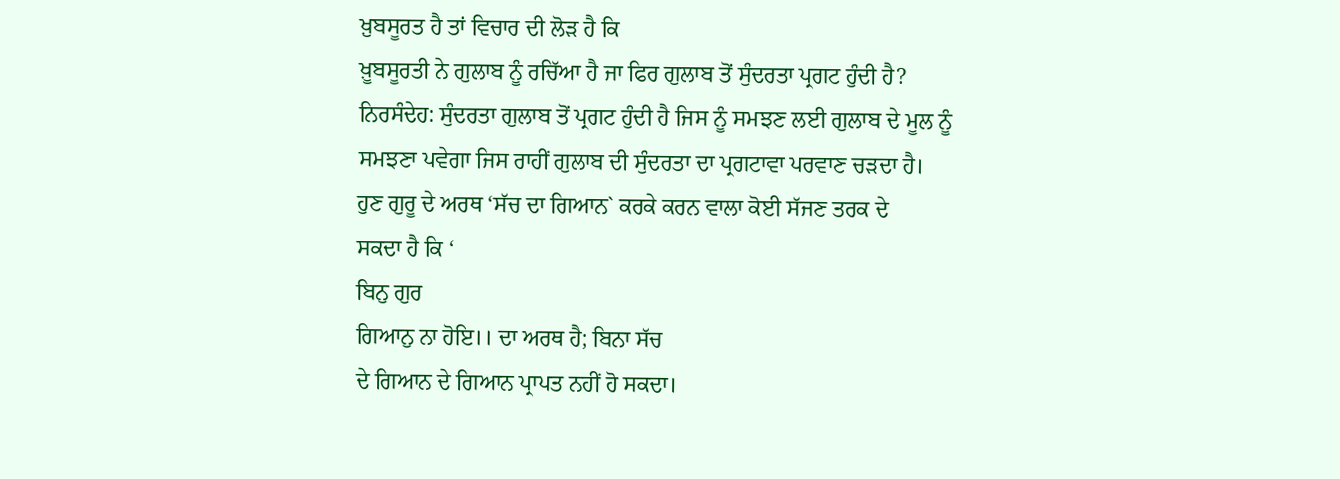ਖ਼ੁਬਸੂਰਤ ਹੈ ਤਾਂ ਵਿਚਾਰ ਦੀ ਲੋੜ ਹੈ ਕਿ
ਖ਼ੂਬਸੂਰਤੀ ਨੇ ਗੁਲਾਬ ਨੂੰ ਰਚਿੱਆ ਹੈ ਜਾ ਫਿਰ ਗੁਲਾਬ ਤੋਂ ਸੁੰਦਰਤਾ ਪ੍ਰਗਟ ਹੁੰਦੀ ਹੈ?
ਨਿਰਸੰਦੇਹ: ਸੁੰਦਰਤਾ ਗੁਲਾਬ ਤੋਂ ਪ੍ਰਗਟ ਹੁੰਦੀ ਹੈ ਜਿਸ ਨੂੰ ਸਮਝਣ ਲਈ ਗੁਲਾਬ ਦੇ ਮੂਲ ਨੂੰ
ਸਮਝਣਾ ਪਵੇਗਾ ਜਿਸ ਰਾਹੀਂ ਗੁਲਾਬ ਦੀ ਸੁੰਦਰਤਾ ਦਾ ਪ੍ਰਗਟਾਵਾ ਪਰਵਾਣ ਚੜਦਾ ਹੈ।
ਹੁਣ ਗੁਰੂ ਦੇ ਅਰਥ ‘ਸੱਚ ਦਾ ਗਿਆਨ` ਕਰਕੇ ਕਰਨ ਵਾਲਾ ਕੋਈ ਸੱਜਣ ਤਰਕ ਦੇ
ਸਕਦਾ ਹੈ ਕਿ ‘
ਬਿਨੁ ਗੁਰ
ਗਿਆਨੁ ਨਾ ਹੋਇ।। ਦਾ ਅਰਥ ਹੈ; ਬਿਨਾ ਸੱਚ
ਦੇ ਗਿਆਨ ਦੇ ਗਿਆਨ ਪ੍ਰਾਪਤ ਨਹੀਂ ਹੋ ਸਕਦਾ।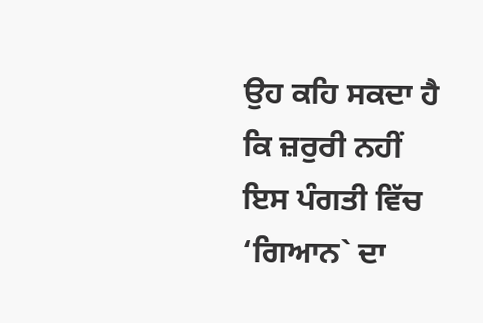ਉਹ ਕਹਿ ਸਕਦਾ ਹੈ ਕਿ ਜ਼ਰੁਰੀ ਨਹੀਂ ਇਸ ਪੰਗਤੀ ਵਿੱਚ
‘ਗਿਆਨ` ਦਾ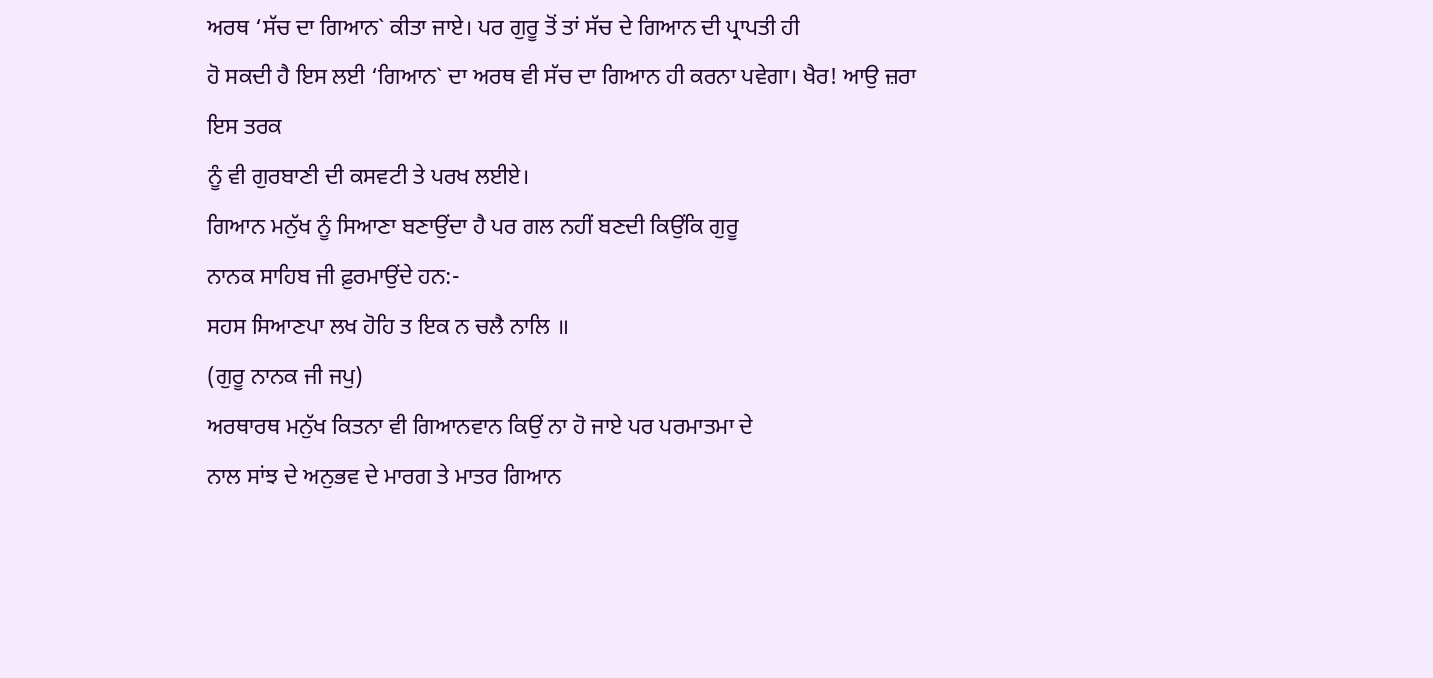ਅਰਥ ‘ਸੱਚ ਦਾ ਗਿਆਨ` ਕੀਤਾ ਜਾਏ। ਪਰ ਗੁਰੂ ਤੋਂ ਤਾਂ ਸੱਚ ਦੇ ਗਿਆਨ ਦੀ ਪ੍ਰਾਪਤੀ ਹੀ
ਹੋ ਸਕਦੀ ਹੈ ਇਸ ਲਈ ‘ਗਿਆਨ` ਦਾ ਅਰਥ ਵੀ ਸੱਚ ਦਾ ਗਿਆਨ ਹੀ ਕਰਨਾ ਪਵੇਗਾ। ਖੈਰ! ਆਉ ਜ਼ਰਾ ਇਸ ਤਰਕ
ਨੂੰ ਵੀ ਗੁਰਬਾਣੀ ਦੀ ਕਸਵਟੀ ਤੇ ਪਰਖ ਲਈਏ।
ਗਿਆਨ ਮਨੁੱਖ ਨੂੰ ਸਿਆਣਾ ਬਣਾਉਂਦਾ ਹੈ ਪਰ ਗਲ ਨਹੀਂ ਬਣਦੀ ਕਿਉਂਕਿ ਗੁਰੂ
ਨਾਨਕ ਸਾਹਿਬ ਜੀ ਫ਼ੁਰਮਾਉਂਦੇ ਹਨ:-
ਸਹਸ ਸਿਆਣਪਾ ਲਖ ਹੋਹਿ ਤ ਇਕ ਨ ਚਲੈ ਨਾਲਿ ॥
(ਗੁਰੂ ਨਾਨਕ ਜੀ ਜਪੁ)
ਅਰਥਾਰਥ ਮਨੁੱਖ ਕਿਤਨਾ ਵੀ ਗਿਆਨਵਾਨ ਕਿਉਂ ਨਾ ਹੋ ਜਾਏ ਪਰ ਪਰਮਾਤਮਾ ਦੇ
ਨਾਲ ਸਾਂਝ ਦੇ ਅਨੁਭਵ ਦੇ ਮਾਰਗ ਤੇ ਮਾਤਰ ਗਿਆਨ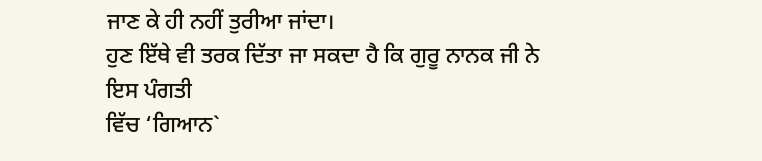ਜਾਣ ਕੇ ਹੀ ਨਹੀਂ ਤੁਰੀਆ ਜਾਂਦਾ।
ਹੁਣ ਇੱਥੇ ਵੀ ਤਰਕ ਦਿੱਤਾ ਜਾ ਸਕਦਾ ਹੈ ਕਿ ਗੁਰੂ ਨਾਨਕ ਜੀ ਨੇ ਇਸ ਪੰਗਤੀ
ਵਿੱਚ ‘ਗਿਆਨ`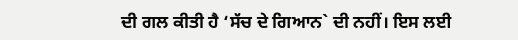ਦੀ ਗਲ ਕੀਤੀ ਹੈ ‘ਸੱਚ ਦੇ ਗਿਆਨ` ਦੀ ਨਹੀਂ। ਇਸ ਲਈ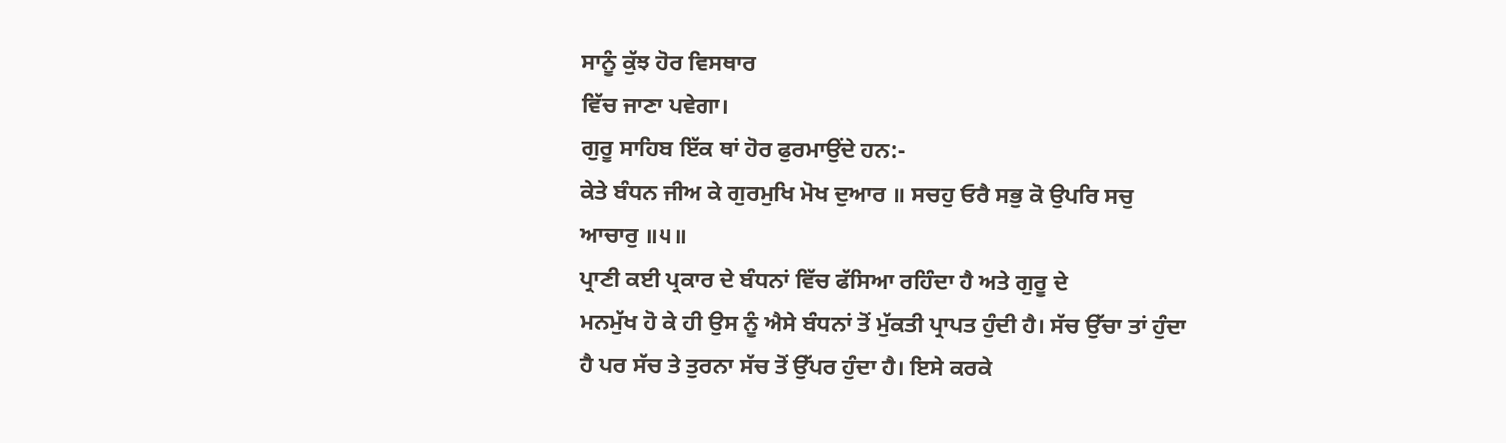ਸਾਨੂੰ ਕੁੱਝ ਹੋਰ ਵਿਸਥਾਰ
ਵਿੱਚ ਜਾਣਾ ਪਵੇਗਾ।
ਗੁਰੂ ਸਾਹਿਬ ਇੱਕ ਥਾਂ ਹੋਰ ਫੁਰਮਾਉਂਦੇ ਹਨ:-
ਕੇਤੇ ਬੰਧਨ ਜੀਅ ਕੇ ਗੁਰਮੁਖਿ ਮੋਖ ਦੁਆਰ ॥ ਸਚਹੁ ਓਰੈ ਸਭੁ ਕੋ ਉਪਰਿ ਸਚੁ
ਆਚਾਰੁ ॥੫॥
ਪ੍ਰਾਣੀ ਕਈ ਪ੍ਰਕਾਰ ਦੇ ਬੰਧਨਾਂ ਵਿੱਚ ਫੱਸਿਆ ਰਹਿੰਦਾ ਹੈ ਅਤੇ ਗੁਰੂ ਦੇ
ਮਨਮੁੱਖ ਹੋ ਕੇ ਹੀ ਉਸ ਨੂੰ ਐਸੇ ਬੰਧਨਾਂ ਤੋਂ ਮੁੱਕਤੀ ਪ੍ਰਾਪਤ ਹੁੰਦੀ ਹੈ। ਸੱਚ ਉੱਚਾ ਤਾਂ ਹੁੰਦਾ
ਹੈ ਪਰ ਸੱਚ ਤੇ ਤੁਰਨਾ ਸੱਚ ਤੋਂ ਉੱਪਰ ਹੁੰਦਾ ਹੈ। ਇਸੇ ਕਰਕੇ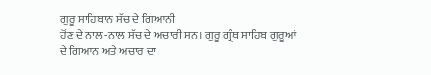ਗੁਰੂ ਸਾਹਿਬਾਨ ਸੱਚ ਦੇ ਗਿਆਨੀ
ਹੋਂਣ ਦੇ ਨਾਲ-ਨਾਲ ਸੱਚ ਦੇ ਅਚਾਰੀ ਸਨ। ਗੁਰੂ ਗ੍ਰੰਥ ਸਾਹਿਬ ਗੁਰੂਆਂ ਦੇ ਗਿਆਨ ਅਤੇ ਅਚਾਰ ਦਾ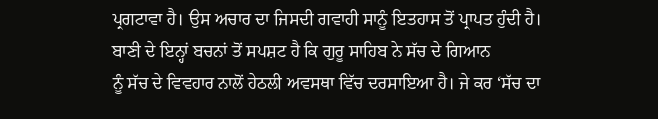ਪ੍ਰਗਟਾਵਾ ਹੈ। ਉਸ ਅਚਾਰ ਦਾ ਜਿਸਦੀ ਗਵਾਹੀ ਸਾਨੂੰ ਇਤਹਾਸ ਤੋਂ ਪ੍ਰਾਪਤ ਹੁੰਦੀ ਹੈ।
ਬਾਣੀ ਦੇ ਇਨ੍ਹਾਂ ਬਚਨਾਂ ਤੋਂ ਸਪਸ਼ਟ ਹੈ ਕਿ ਗੁਰੂ ਸਾਹਿਬ ਨੇ ਸੱਚ ਦੇ ਗਿਆਨ
ਨੂੰ ਸੱਚ ਦੇ ਵਿਵਹਾਰ ਨਾਲੋਂ ਹੇਠਲੀ ਅਵਸਥਾ ਵਿੱਚ ਦਰਸਾਇਆ ਹੈ। ਜੇ ਕਰ ‘ਸੱਚ ਦਾ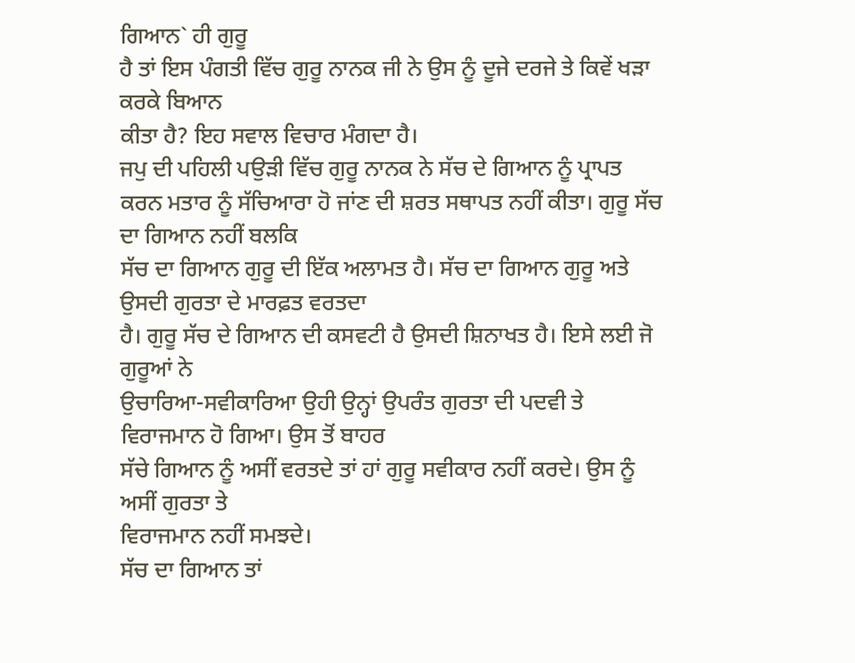ਗਿਆਨ` ਹੀ ਗੁਰੂ
ਹੈ ਤਾਂ ਇਸ ਪੰਗਤੀ ਵਿੱਚ ਗੁਰੂ ਨਾਨਕ ਜੀ ਨੇ ਉਸ ਨੂੰ ਦੂਜੇ ਦਰਜੇ ਤੇ ਕਿਵੇਂ ਖੜਾ ਕਰਕੇ ਬਿਆਨ
ਕੀਤਾ ਹੈ? ਇਹ ਸਵਾਲ ਵਿਚਾਰ ਮੰਗਦਾ ਹੈ।
ਜਪੁ ਦੀ ਪਹਿਲੀ ਪਉੜੀ ਵਿੱਚ ਗੁਰੂ ਨਾਨਕ ਨੇ ਸੱਚ ਦੇ ਗਿਆਨ ਨੂੰ ਪ੍ਰਾਪਤ
ਕਰਨ ਮਤਾਰ ਨੂੰ ਸੱਚਿਆਰਾ ਹੋ ਜਾਂਣ ਦੀ ਸ਼ਰਤ ਸਥਾਪਤ ਨਹੀਂ ਕੀਤਾ। ਗੁਰੂ ਸੱਚ ਦਾ ਗਿਆਨ ਨਹੀਂ ਬਲਕਿ
ਸੱਚ ਦਾ ਗਿਆਨ ਗੁਰੂ ਦੀ ਇੱਕ ਅਲਾਮਤ ਹੈ। ਸੱਚ ਦਾ ਗਿਆਨ ਗੁਰੂ ਅਤੇ ਉਸਦੀ ਗੁਰਤਾ ਦੇ ਮਾਰਫ਼ਤ ਵਰਤਦਾ
ਹੈ। ਗੁਰੂ ਸੱਚ ਦੇ ਗਿਆਨ ਦੀ ਕਸਵਟੀ ਹੈ ਉਸਦੀ ਸ਼ਿਨਾਖਤ ਹੈ। ਇਸੇ ਲਈ ਜੋ ਗੁਰੂਆਂ ਨੇ
ਉਚਾਰਿਆ-ਸਵੀਕਾਰਿਆ ਉਹੀ ਉਨ੍ਹਾਂ ਉਪਰੰਤ ਗੁਰਤਾ ਦੀ ਪਦਵੀ ਤੇ ਵਿਰਾਜਮਾਨ ਹੋ ਗਿਆ। ਉਸ ਤੋਂ ਬਾਹਰ
ਸੱਚੇ ਗਿਆਨ ਨੂੰ ਅਸੀਂ ਵਰਤਦੇ ਤਾਂ ਹਾਂ ਗੁਰੂ ਸਵੀਕਾਰ ਨਹੀਂ ਕਰਦੇ। ਉਸ ਨੂੰ ਅਸੀਂ ਗੁਰਤਾ ਤੇ
ਵਿਰਾਜਮਾਨ ਨਹੀਂ ਸਮਝਦੇ।
ਸੱਚ ਦਾ ਗਿਆਨ ਤਾਂ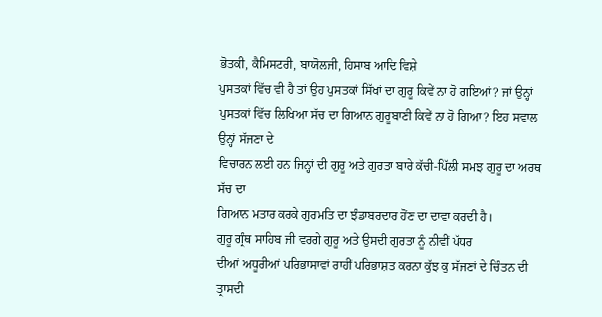ਭੋਤਕੀ, ਕੈਮਿਸਟਰੀ, ਬਾਯੋਲਜੀ, ਹਿਸਾਬ ਆਦਿ ਵਿਸ਼ੇ
ਪੁਸਤਕਾਂ ਵਿੱਚ ਵੀ ਹੈ ਤਾਂ ਉਹ ਪੁਸਤਕਾਂ ਸਿੱਖਾਂ ਦਾ ਗੁਰੂ ਕਿਵੇਂ ਨਾ ਹੋ ਗਇਆਂ? ਜਾਂ ਉਨ੍ਹਾਂ
ਪੁਸਤਕਾਂ ਵਿੱਚ ਲਿਖਿਆ ਸੱਚ ਦਾ ਗਿਆਨ ਗੁਰੂਬਾਣੀ ਕਿਵੇਂ ਨਾ ਹੋ ਗਿਆ? ਇਹ ਸਵਾਲ ਉਨ੍ਹਾਂ ਸੱਜਣਾ ਦੇ
ਵਿਚਾਰਨ ਲਈ ਹਨ ਜਿਨ੍ਹਾਂ ਦੀ ਗੁਰੂ ਅਤੇ ਗੁਰਤਾ ਬਾਰੇ ਕੱਚੀ-ਪਿੱਲੀ ਸਮਝ ਗੁਰੂ ਦਾ ਅਰਥ ਸੱਚ ਦਾ
ਗਿਆਨ ਮਤਾਰ ਕਰਕੇ ਗੁਰਮਤਿ ਦਾ ਝੰਡਾਬਰਦਾਰ ਹੋਂਣ ਦਾ ਦਾਵਾ ਕਰਦੀ ਹੈ।
ਗੁਰੂ ਗ੍ਰੰਥ ਸਾਹਿਬ ਜੀ ਵਰਗੇ ਗੁਰੂ ਅਤੇ ਉਸਦੀ ਗੁਰਤਾ ਨੂੰ ਨੀਵੀਂ ਪੱਧਰ
ਦੀਆਂ ਅਧੂਰੀਆਂ ਪਰਿਭਾਸਾਵਾਂ ਰਾਹੀਂ ਪਰਿਭਾਸ਼ਤ ਕਰਨਾ ਕੁੱਝ ਕੁ ਸੱਜਣਾਂ ਦੇ ਚਿੰਤਨ ਦੀ ਤ੍ਰਾਸਦੀ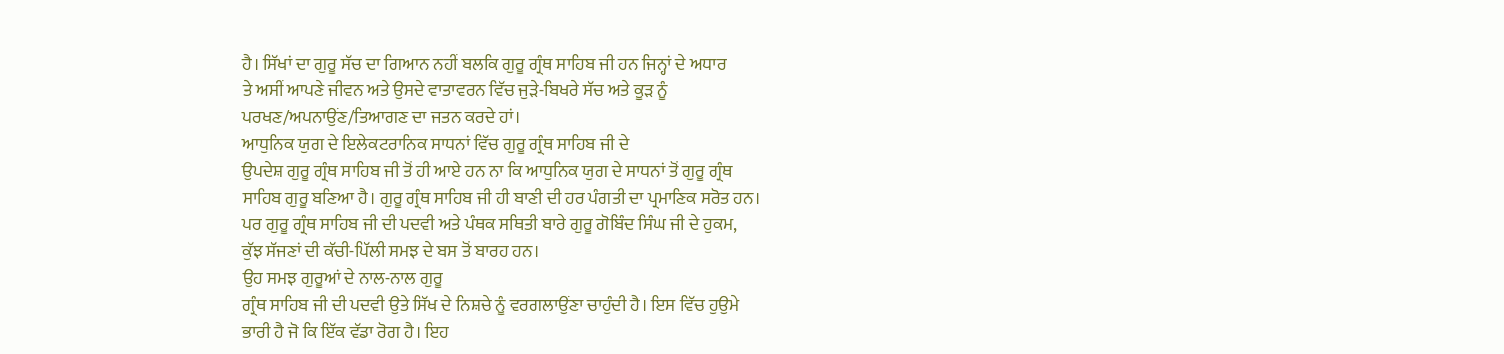ਹੈ। ਸਿੱਖਾਂ ਦਾ ਗੁਰੂ ਸੱਚ ਦਾ ਗਿਆਨ ਨਹੀਂ ਬਲਕਿ ਗੁਰੂ ਗ੍ਰੰਥ ਸਾਹਿਬ ਜੀ ਹਨ ਜਿਨ੍ਹਾਂ ਦੇ ਅਧਾਰ
ਤੇ ਅਸੀਂ ਆਪਣੇ ਜੀਵਨ ਅਤੇ ਉਸਦੇ ਵਾਤਾਵਰਨ ਵਿੱਚ ਜੁੜੇ-ਬਿਖਰੇ ਸੱਚ ਅਤੇ ਕੂੜ ਨੂੰ
ਪਰਖਣ/ਅਪਨਾਉਂਣ/ਤਿਆਗਣ ਦਾ ਜਤਨ ਕਰਦੇ ਹਾਂ।
ਆਧੁਨਿਕ ਯੁਗ ਦੇ ਇਲੇਕਟਰਾਨਿਕ ਸਾਧਨਾਂ ਵਿੱਚ ਗੁਰੂ ਗ੍ਰੰਥ ਸਾਹਿਬ ਜੀ ਦੇ
ਉਪਦੇਸ਼ ਗੁਰੂ ਗ੍ਰੰਥ ਸਾਹਿਬ ਜੀ ਤੋਂ ਹੀ ਆਏ ਹਨ ਨਾ ਕਿ ਆਧੁਨਿਕ ਯੁਗ ਦੇ ਸਾਧਨਾਂ ਤੋਂ ਗੁਰੂ ਗ੍ਰੰਥ
ਸਾਹਿਬ ਗੁਰੂ ਬਣਿਆ ਹੈ। ਗੁਰੂ ਗ੍ਰੰਥ ਸਾਹਿਬ ਜੀ ਹੀ ਬਾਣੀ ਦੀ ਹਰ ਪੰਗਤੀ ਦਾ ਪ੍ਰਮਾਣਿਕ ਸਰੋਤ ਹਨ।
ਪਰ ਗੁਰੂ ਗ੍ਰੰਥ ਸਾਹਿਬ ਜੀ ਦੀ ਪਦਵੀ ਅਤੇ ਪੰਥਕ ਸਥਿਤੀ ਬਾਰੇ ਗੁਰੂ ਗੋਬਿੰਦ ਸਿੰਘ ਜੀ ਦੇ ਹੁਕਮ,
ਕੁੱਝ ਸੱਜਣਾਂ ਦੀ ਕੱਚੀ-ਪਿੱਲੀ ਸਮਝ ਦੇ ਬਸ ਤੋਂ ਬਾਰਹ ਹਨ।
ਉਹ ਸਮਝ ਗੁਰੂਆਂ ਦੇ ਨਾਲ-ਨਾਲ ਗੁਰੂ
ਗ੍ਰੰਥ ਸਾਹਿਬ ਜੀ ਦੀ ਪਦਵੀ ਉਤੇ ਸਿੱਖ ਦੇ ਨਿਸ਼ਚੇ ਨੂੰ ਵਰਗਲਾਉਂਣਾ ਚਾਹੁੰਦੀ ਹੈ। ਇਸ ਵਿੱਚ ਹੁਉਮੇ
ਭਾਰੀ ਹੈ ਜੋ ਕਿ ਇੱਕ ਵੱਡਾ ਰੋਗ ਹੈ। ਇਹ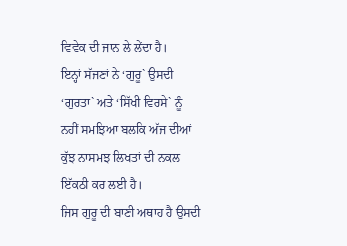ਵਿਵੇਕ ਦੀ ਜਾਨ ਲੇ ਲੇਂਦਾ ਹੈ।
ਇਨ੍ਹਾਂ ਸੱਜਣਾਂ ਨੇ ‘ਗੁਰੂ` ਉਸਦੀ ‘ਗੁਰਤਾ` ਅਤੇ ‘ਸਿੱਖੀ ਵਿਰਸੇ` ਨੂੰ
ਨਹੀਂ ਸਮਝਿਆ ਬਲਕਿ ਅੱਜ ਦੀਆਂ ਕੁੱਝ ਨਾਸਮਝ ਲਿਖਤਾਂ ਦੀ ਨਕਲ ਇੱਕਠੀ ਕਰ ਲਈ ਹੈ।
ਜਿਸ ਗੁਰੂ ਦੀ ਬਾਣੀ ਅਥਾਹ ਹੈ ਉਸਦੀ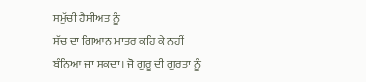ਸਮੁੱਚੀ ਹੈਸੀਅਤ ਨੂੰ
ਸੱਚ ਦਾ ਗਿਆਨ ਮਾਤਰ ਕਹਿ ਕੇ ਨਹੀਂ ਬੰਨਿਆ ਜਾ ਸਕਦਾ। ਜੋ ਗੁਰੂ ਦੀ ਗੁਰਤਾ ਨੂੰ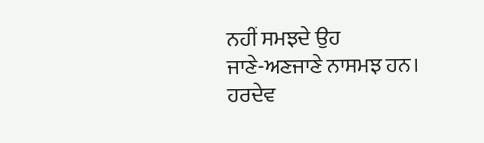ਨਹੀਂ ਸਮਝਦੇ ਉਹ
ਜਾਣੇ-ਅਣਜਾਣੇ ਨਾਸਮਝ ਹਨ।
ਹਰਦੇਵ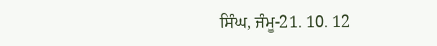ਸਿੰਘ, ਜੰਮੂ-21. 10. 12